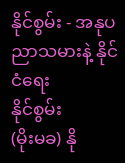နိုင်စွမ်း - အနုပညာသမားနဲ့ နိုင်ငံရေး
နိုင်စွမ်း
(မိုးမခ) နို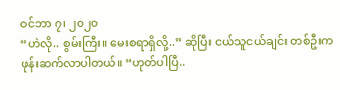ဝင်ဘာ ၇၊ ၂၀၂၀
“ဟဲလို.. စွမ်းကြီး။ မေးစရာရှိလို့..” ဆိုပြီး ငယ်သူငယ်ချင်း တစ်ဦးက ဖုန်းဆက်လာပါတယ်။ “ဟုတ်ပါပြီ..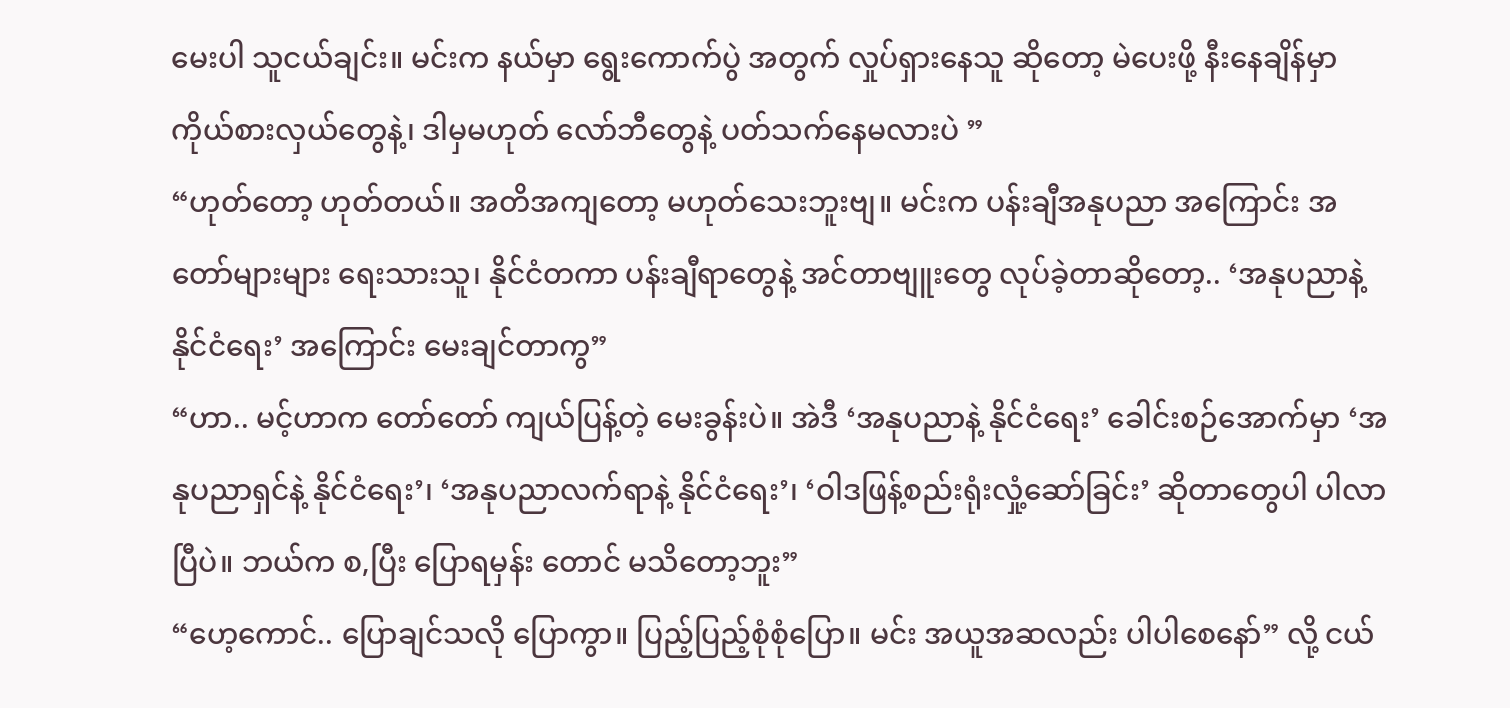မေးပါ သူငယ်ချင်း။ မင်းက နယ်မှာ ရွေးကောက်ပွဲ အတွက် လှုပ်ရှားနေသူ ဆိုတော့ မဲပေးဖို့ နီးနေချိန်မှာ ကိုယ်စားလှယ်တွေနဲ့၊ ဒါမှမဟုတ် လော်ဘီတွေနဲ့ ပတ်သက်နေမလားပဲ ”
“ဟုတ်တော့ ဟုတ်တယ်။ အတိအကျတော့ မဟုတ်သေးဘူးဗျ။ မင်းက ပန်းချီအနုပညာ အကြောင်း အတော်များများ ရေးသားသူ၊ နိုင်ငံတကာ ပန်းချီရာတွေနဲ့ အင်တာဗျူးတွေ လုပ်ခဲ့တာဆိုတော့.. ‘အနုပညာနဲ့ နိုင်ငံရေး’ အကြောင်း မေးချင်တာကွ”
“ဟာ.. မင့်ဟာက တော်တော် ကျယ်ပြန့်တဲ့ မေးခွန်းပဲ။ အဲဒီ ‘အနုပညာနဲ့ နိုင်ငံရေး’ ခေါင်းစဉ်အောက်မှာ ‘အနုပညာရှင်နဲ့ နိုင်ငံရေး’၊ ‘အနုပညာလက်ရာနဲ့ နိုင်ငံရေး’၊ ‘ဝါဒဖြန့်စည်းရုံးလှုံ့ဆော်ခြင်း’ ဆိုတာတွေပါ ပါလာပြီပဲ။ ဘယ်က စ,ပြီး ပြောရမှန်း တောင် မသိတော့ဘူး”
“ဟေ့ကောင်.. ပြောချင်သလို ပြောကွာ။ ပြည့်ပြည့်စုံစုံပြော။ မင်း အယူအဆလည်း ပါပါစေနော်” လို့ ငယ်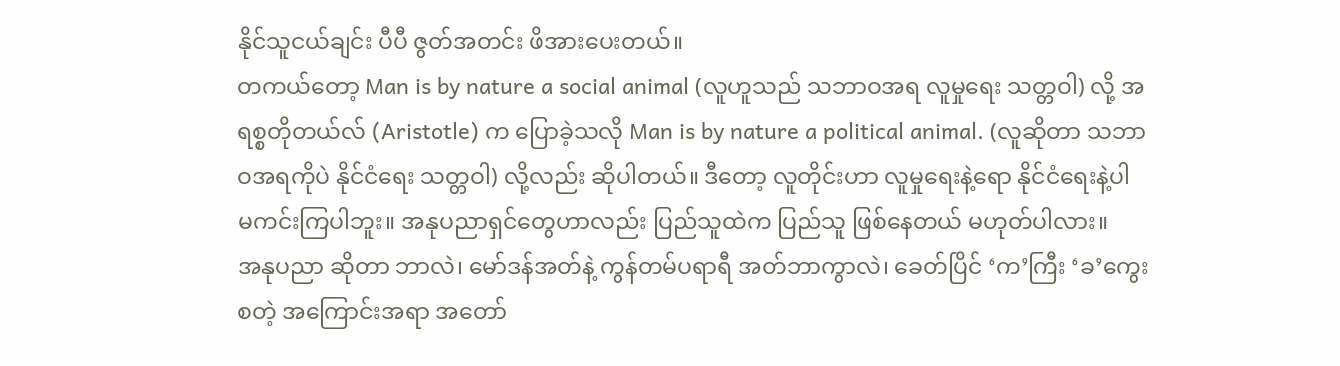နိုင်သူငယ်ချင်း ပီပီ ဇွတ်အတင်း ဖိအားပေးတယ်။
တကယ်တော့ Man is by nature a social animal (လူဟူသည် သဘာဝအရ လူမှုရေး သတ္တဝါ) လို့ အရစ္စတိုတယ်လ် (Aristotle) က ပြောခဲ့သလို Man is by nature a political animal. (လူဆိုတာ သဘာဝအရကိုပဲ နိုင်ငံရေး သတ္တဝါ) လို့လည်း ဆိုပါတယ်။ ဒီတော့ လူတိုင်းဟာ လူမှုရေးနဲ့ရော နိုင်ငံရေးနဲ့ပါ မကင်းကြပါဘူး။ အနုပညာရှင်တွေဟာလည်း ပြည်သူထဲက ပြည်သူ ဖြစ်နေတယ် မဟုတ်ပါလား။
အနုပညာ ဆိုတာ ဘာလဲ၊ မော်ဒန်အတ်နဲ့ ကွန်တမ်ပရာရီ အတ်ဘာကွာလဲ၊ ခေတ်ပြိင် ‘က’ကြီး ‘ခ’ကွေး စတဲ့ အကြောင်းအရာ အတော်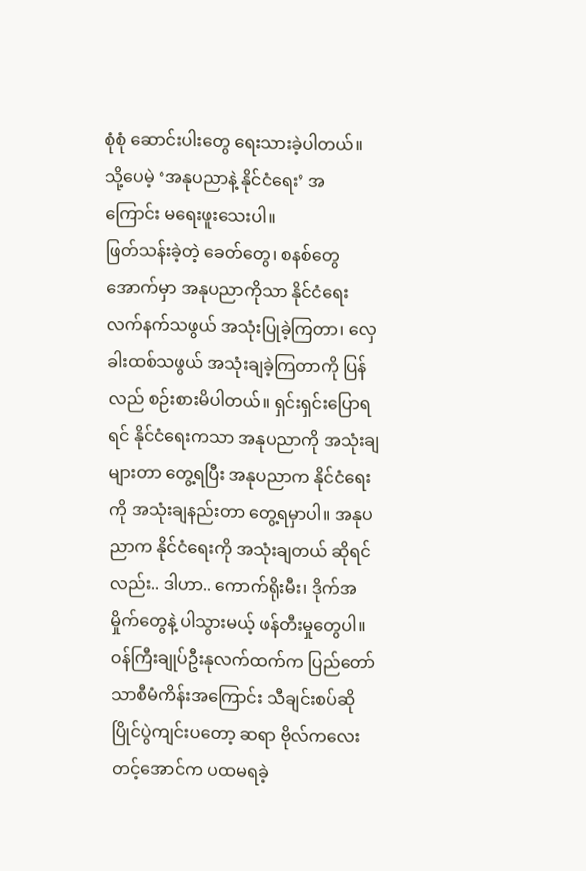စုံစုံ ဆောင်းပါးတွေ ရေးသားခဲ့ပါတယ်။ သို့ပေမဲ့ ‘အနုပညာနဲ့ နိုင်ငံရေး’ အကြောင်း မရေးဖူးသေးပါ။
ဖြတ်သန်းခဲ့တဲ့ ခေတ်တွေ၊ စနစ်တွေ အောက်မှာ အနုပညာကိုသာ နိုင်ငံရေး လက်နက်သဖွယ် အသုံးပြုခဲ့ကြတာ၊ လှေခါးထစ်သဖွယ် အသုံးချခဲ့ကြတာကို ပြန်လည် စဉ်းစားမိပါတယ်။ ရှင်းရှင်းပြောရရင် နိုင်ငံရေးကသာ အနုပညာကို အသုံးချများတာ တွေ့ရပြီး အနုပညာက နိုင်ငံရေးကို အသုံးချနည်းတာ တွေ့ရမှာပါ။ အနုပညာက နိုင်ငံရေးကို အသုံးချတယ် ဆိုရင်လည်း.. ဒါဟာ.. ကောက်ရိုးမီး၊ ဒိုက်အမှိုက်တွေနဲ့ ပါသွားမယ့် ဖန်တီးမှုတွေပါ။
ဝန်ကြီးချုပ်ဦးနုလက်ထက်က ပြည်တော်သာစီမံကိန်းအကြောင်း သီချင်းစပ်ဆို ပြိုင်ပွဲကျင်းပတော့ ဆရာ ဗိုလ်ကလေး တင့်အောင်က ပထမရခဲ့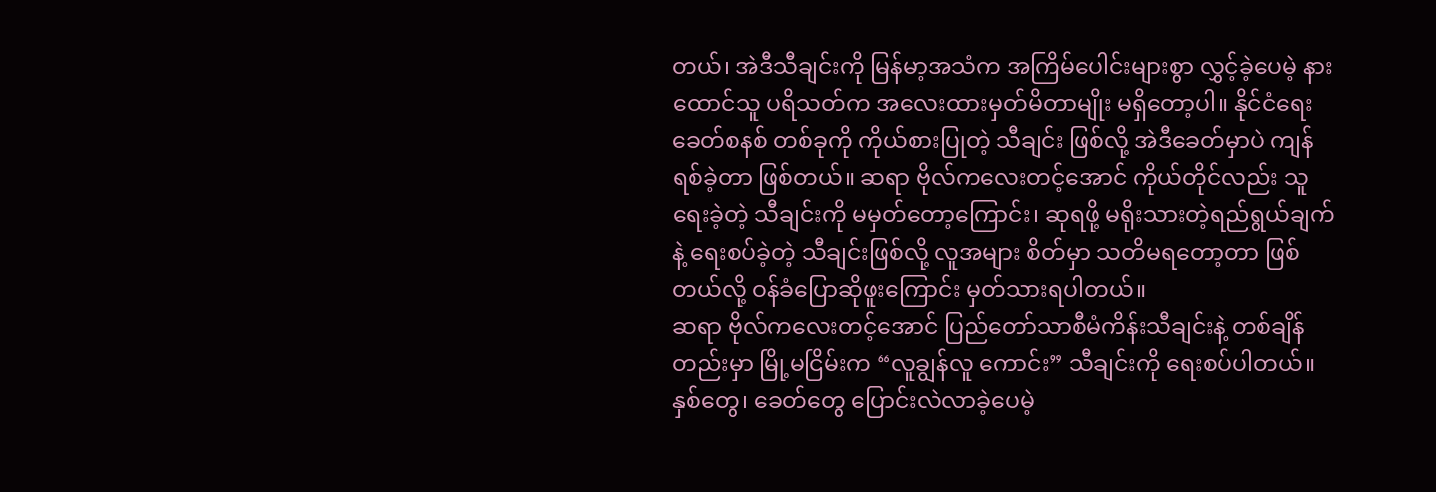တယ်၊ အဲဒီသီချင်းကို မြန်မာ့အသံက အကြိမ်ပေါင်းများစွာ လွှင့်ခဲ့ပေမဲ့ နားထောင်သူ ပရိသတ်က အလေးထားမှတ်မိတာမျိုး မရှိတော့ပါ။ နိုင်ငံရေးခေတ်စနစ် တစ်ခုကို ကိုယ်စားပြုတဲ့ သီချင်း ဖြစ်လို့ အဲဒီခေတ်မှာပဲ ကျန်ရစ်ခဲ့တာ ဖြစ်တယ်။ ဆရာ ဗိုလ်ကလေးတင့်အောင် ကိုယ်တိုင်လည်း သူရေးခဲ့တဲ့ သီချင်းကို မမှတ်တော့ကြောင်း၊ ဆုရဖို့ မရိုးသားတဲ့ရည်ရွယ်ချက်နဲ့ ရေးစပ်ခဲ့တဲ့ သီချင်းဖြစ်လို့ လူအများ စိတ်မှာ သတိမရတော့တာ ဖြစ်တယ်လို့ ဝန်ခံပြောဆိုဖူးကြောင်း မှတ်သားရပါတယ်။
ဆရာ ဗိုလ်ကလေးတင့်အောင် ပြည်တော်သာစီမံကိန်းသီချင်းနဲ့ တစ်ချိန်တည်းမှာ မြို့မငြိမ်းက “လူချွန်လူ ကောင်း” သီချင်းကို ရေးစပ်ပါတယ်။ နှစ်တွေ၊ ခေတ်တွေ ပြောင်းလဲလာခဲ့ပေမဲ့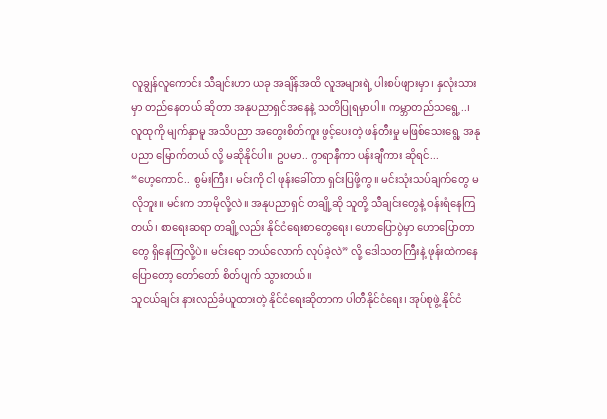လူချွန်လူကောင်း သီချင်းဟာ ယခု အချိန်အထိ လူအများရဲ့ ပါးစပ်ဖျားမှာ၊ နှလုံးသားမှာ တည်နေတယ် ဆိုတာ အနုပညာရှင်အနေနဲ့ သတိပြုရမှာပါ။ ကမ္ဘာတည်သရွေ့..၊ လူထုကို မျက်နှာမူ အသိပညာ အတွေးစိတ်ကူး ဖွင့်ပေးတဲ့ ဖန်တီးမှု မဖြစ်သေးရွေ့ အနုပညာ မြောက်တယ် လို့ မဆိုနိုင်ပါ။ ဥပမာ.. ဂွာရာနီကာ ပန်းချီကား ဆိုရင်...
“ဟေ့ကောင်.. စွမ်းကြီး၊ မင်းကို ငါ ဖုန်းခေါ်တာ ရှင်းပြဖို့ကွ။ မင်းသုံးသပ်ချက်တွေ မလိုဘူး။ မင်းက ဘာမိုလို့လဲ။ အနုပညာရှင် တချို့ဆို သူတို့ သီချင်းတွေနဲ့ ဝန်းရံနေကြတယ်၊ စာရေးဆရာ တချို့လည်း နိုင်ငံရေးစာတွေရေး၊ ဟောပြောပွဲမှာ ဟောပြောတာတွေ ရှိနေကြလို့ပဲ။ မင်းရော ဘယ်လောက် လုပ်ခဲ့လဲ” လို့ ဒေါသတကြီးနဲ့ ဖုန်းထဲကနေ ပြောတော့ တော်တော် စိတ်ပျက် သွားတယ်။
သူငယ်ချင်း နားလည်ခံယူထားတဲ့ နိုင်ငံရေးဆိုတာက ပါတီနိုင်ငံရေး၊ အုပ်စုဖွဲ့ နိုင်ငံ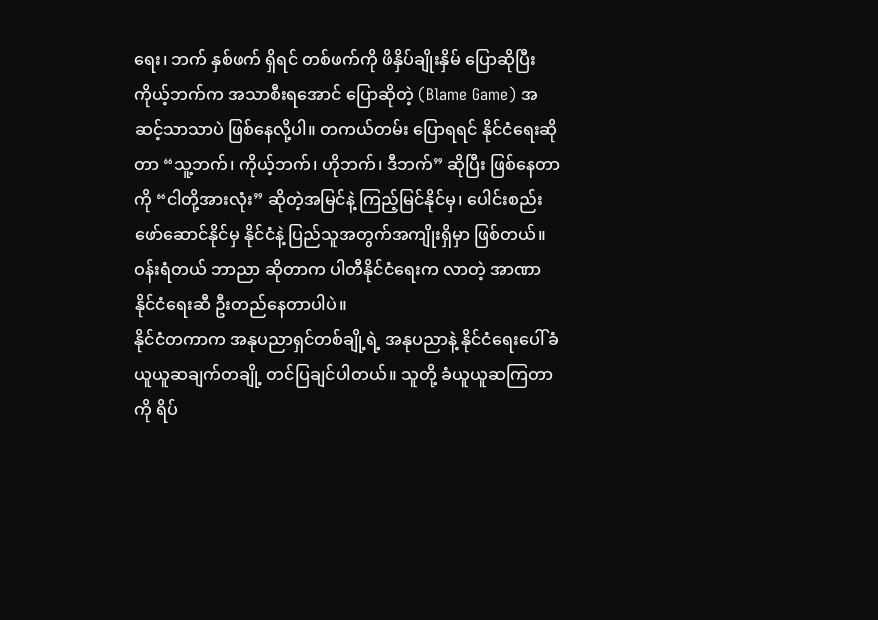ရေး၊ ဘက် နှစ်ဖက် ရှိရင် တစ်ဖက်ကို ဖိနှိပ်ချိုးနှိမ် ပြောဆိုပြီး ကိုယ့်ဘက်က အသာစီးရအောင် ပြောဆိုတဲ့ (Blame Game) အဆင့်သာသာပဲ ဖြစ်နေလို့ပါ။ တကယ်တမ်း ပြောရရင် နိုင်ငံရေးဆိုတာ “သူ့ဘက်၊ ကိုယ့်ဘက်၊ ဟိုဘက်၊ ဒီဘက်” ဆိုပြီး ဖြစ်နေတာကို “ငါတို့အားလုံး” ဆိုတဲ့အမြင်နဲ့ ကြည့်မြင်နိုင်မှ၊ ပေါင်းစည်း ဖော်ဆောင်နိုင်မှ နိုင်ငံနဲ့ ပြည်သူအတွက်အကျိုးရှိမှာ ဖြစ်တယ်။ ဝန်းရံတယ် ဘာညာ ဆိုတာက ပါတီနိုင်ငံရေးက လာတဲ့ အာဏာနိုင်ငံရေးဆီ ဦးတည်နေတာပါပဲ။
နိုင်ငံတကာက အနုပညာရှင်တစ်ချို့ရဲ့ အနုပညာနဲ့ နိုင်ငံရေးပေါ် ခံယူယူဆချက်တချို့ တင်ပြချင်ပါတယ်။ သူတို့ ခံယူယူဆကြတာကို ရိပ်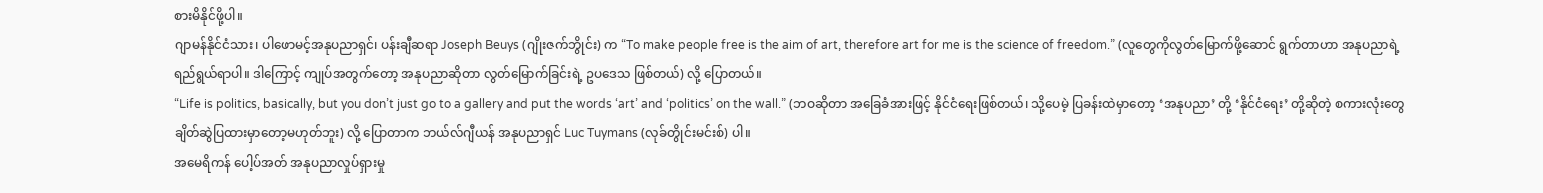စားမိနိုင်ဖို့ပါ။
ဂျာမန်နိုင်ငံသား၊ ပါဖောမင့်အနုပညာရှင်၊ ပန်းချီဆရာ Joseph Beuys (ဂျိုးဇက်ဘွိုင်း) က “To make people free is the aim of art, therefore art for me is the science of freedom.” (လူတွေကိုလွတ်မြောက်ဖို့ဆောင် ရွက်တာဟာ အနုပညာရဲ့ ရည်ရွယ်ရာပါ။ ဒါကြောင့် ကျုပ်အတွက်တော့ အနုပညာဆိုတာ လွတ်မြောက်ခြင်းရဲ့ ဥပဒေသ ဖြစ်တယ်) လို့ ပြောတယ်။
“Life is politics, basically, but you don’t just go to a gallery and put the words ‘art’ and ‘politics’ on the wall.” (ဘဝဆိုတာ အခြေခံအားဖြင့် နိုင်ငံရေးဖြစ်တယ်၊ သို့ပေမဲ့ ပြခန်းထဲမှာတော့ ‘အနုပညာ’ တို့ ‘နိုင်ငံရေး’ တို့ဆိုတဲ့ စကားလုံးတွေ ချိတ်ဆွဲပြထားမှာတော့မဟုတ်ဘူး) လို့ ပြောတာက ဘယ်လ်ဂျီယန် အနုပညာရှင် Luc Tuymans (လုခ်တွိုင်းမင်းစ်) ပါ။
အမေရိကန် ပေါ့ပ်အတ် အနုပညာလှုပ်ရှားမှု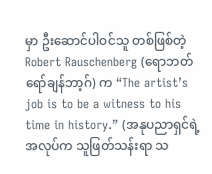မှာ ဦးဆောင်ပါဝင်သူ တစ်ဖြစ်တဲ့ Robert Rauschenberg (ရောဘတ်ရော်ချန်ဘာ့ဂ်) က “The artist’s job is to be a witness to his time in history.” (အနုပညာရှင်ရဲ့ အလုပ်က သူဖြတ်သန်းရာ သ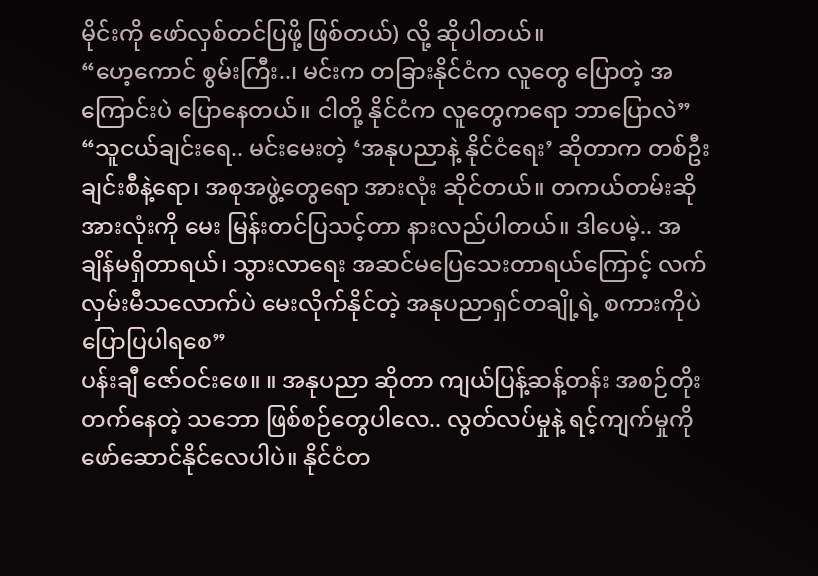မိုင်းကို ဖော်လှစ်တင်ပြဖို့ ဖြစ်တယ်) လို့ ဆိုပါတယ်။
“ဟေ့ကောင် စွမ်းကြီး..၊ မင်းက တခြားနိုင်ငံက လူတွေ ပြောတဲ့ အကြောင်းပဲ ပြောနေတယ်။ ငါတို့ နိုင်ငံက လူတွေကရော ဘာပြောလဲ”
“သူငယ်ချင်းရေ.. မင်းမေးတဲ့ ‘အနုပညာနဲ့ နိုင်ငံရေး’ ဆိုတာက တစ်ဦးချင်းစီနဲ့ရော၊ အစုအဖွဲ့တွေရော အားလုံး ဆိုင်တယ်။ တကယ်တမ်းဆို အားလုံးကို မေး မြန်းတင်ပြသင့်တာ နားလည်ပါတယ်။ ဒါပေမဲ့.. အချိန်မရှိတာရယ်၊ သွားလာရေး အဆင်မပြေသေးတာရယ်ကြောင့် လက်လှမ်းမီသလောက်ပဲ မေးလိုက်နိုင်တဲ့ အနုပညာရှင်တချို့ရဲ့ စကားကိုပဲ ပြောပြပါရစေ”
ပန်းချီ ဇော်ဝင်းဖေ။ ။ အနုပညာ ဆိုတာ ကျယ်ပြန့်ဆန့်တန်း အစဉ်တိုးတက်နေတဲ့ သဘော ဖြစ်စဉ်တွေပါလေ.. လွတ်လပ်မှုနဲ့ ရင့်ကျက်မှုကို ဖော်ဆောင်နိုင်လေပါပဲ။ နိုင်ငံတ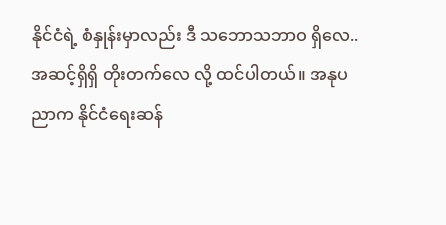နိုင်ငံရဲ့ စံနှုန်းမှာလည်း ဒီ သဘောသဘာဝ ရှိလေ.. အဆင့်ရှိရှိ တိုးတက်လေ လို့ ထင်ပါတယ်။ အနုပညာက နိုင်ငံရေးဆန်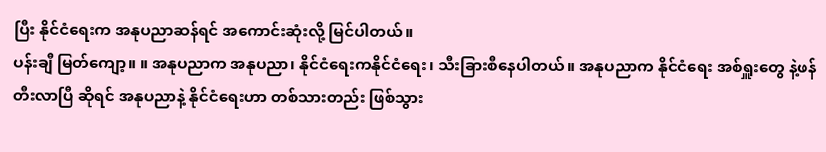ပြီး နိုင်ငံရေးက အနုပညာဆန်ရင် အကောင်းဆုံးလို့ မြင်ပါတယ်။
ပန်းချီ မြတ်ကျော့။ ။ အနုပညာက အနုပညာ၊ နိုင်ငံရေးကနိုင်ငံရေး၊ သီးခြားစီနေပါတယ်။ အနုပညာက နိုင်ငံရေး အစ်ရှူးတွေ နဲ့ဖန်တီးလာပြီ ဆိုရင် အနုပညာနဲ့ နိုင်ငံရေးဟာ တစ်သားတည်း ဖြစ်သွား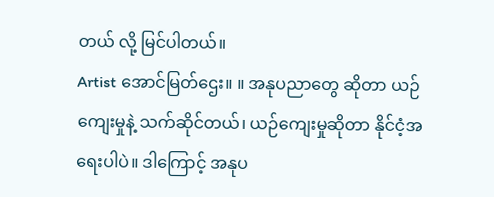တယ် လို့ မြင်ပါတယ်။
Artist အောင်မြတ်ဌေး။ ။ အနုပညာတွေ ဆိုတာ ယဉ်ကျေးမှုနဲ့ သက်ဆိုင်တယ်၊ ယဉ်ကျေးမှုဆိုတာ နိုင်ငံ့အရေးပါပဲ။ ဒါကြောင့် အနုပ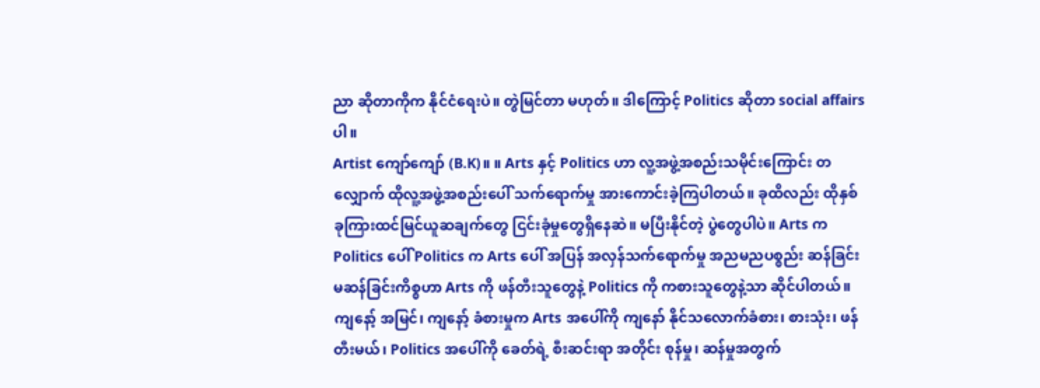ညာ ဆိုတာကိုက နိုင်ငံရေးပဲ။ တွဲမြင်တာ မဟုတ်။ ဒါကြောင့် Politics ဆိုတာ social affairs ပါ။
Artist ကျော်ကျော် (B.K)။ ။ Arts နှင့် Politics ဟာ လူ့အဖွဲ့အစည်းသမိုင်းကြောင်း တလျှောက် ထိုလူ့အဖွဲ့အစည်းပေါ် သက်ရောက်မှု အားကောင်းခဲ့ကြပါတယ်။ ခုထိလည်း ထိုနှစ်ခုကြားထင်မြင်ယူဆချက်တွေ ငြင်းခုံမှုတွေရှိနေဆဲ။ မပြီးနိုင်တဲ့ ပွဲတွေပါပဲ။ Arts က Politics ပေါ် Politics က Arts ပေါ် အပြန် အလှန်သက်ရောက်မှု အညမညပစ္စည်း ဆန်ခြင်းမဆန်ခြင်းကိစ္စဟာ Arts ကို ဖန်တီးသူတွေနဲ့ Politics ကို ကစားသူတွေနဲ့သာ ဆိုင်ပါတယ်။ ကျနော့် အမြင်၊ ကျနော့် ခံစားမှုက Arts အပေါ်ကို ကျနော် နိုင်သလောက်ခံစား၊ စားသုံး၊ ဖန်တီးမယ်၊ Politics အပေါ်ကို ခေတ်ရဲ့ စီးဆင်းရာ အတိုင်း စုန်မှု၊ ဆန်မှုအတွက်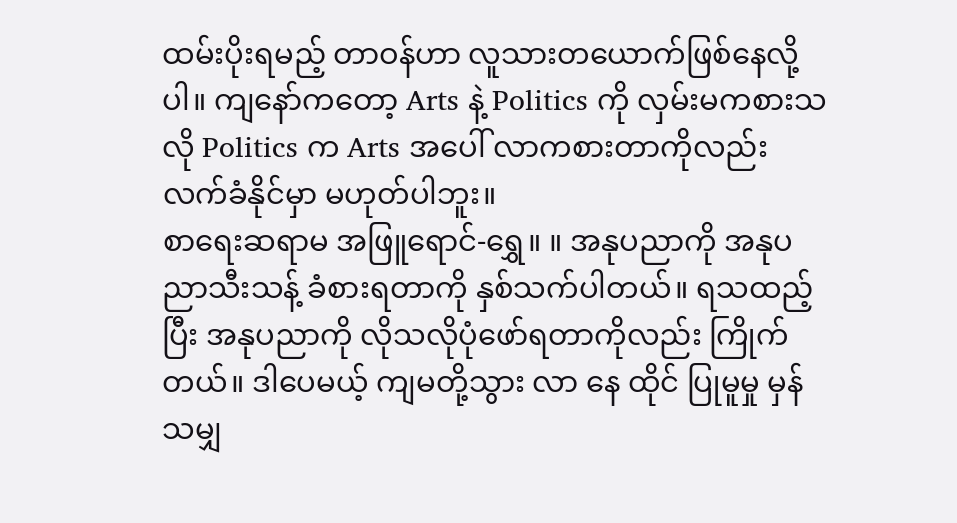ထမ်းပိုးရမည့် တာဝန်ဟာ လူသားတယောက်ဖြစ်နေလို့ပါ။ ကျနော်ကတော့ Arts နဲ့ Politics ကို လှမ်းမကစားသလို Politics က Arts အပေါ် လာကစားတာကိုလည်း လက်ခံနိုင်မှာ မဟုတ်ပါဘူး။
စာရေးဆရာမ အဖြူရောင်-ရွှေ။ ။ အနုပညာကို အနုပညာသီးသန့် ခံစားရတာကို နှစ်သက်ပါတယ်။ ရသထည့်ပြီး အနုပညာကို လိုသလိုပုံဖော်ရတာကိုလည်း ကြိုက်တယ်။ ဒါပေမယ့် ကျမတို့သွား လာ နေ ထိုင် ပြုမူမှု မှန်သမျှ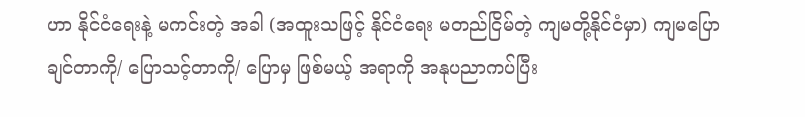ဟာ နိုင်ငံရေးနဲ့ မကင်းတဲ့ အခါ (အထူးသဖြင့် နိုင်ငံရေး မတည်ငြိမ်တဲ့ ကျမတို့နိုင်ငံမှာ) ကျမပြောချင်တာကို/ ပြောသင့်တာကို/ ပြောမှ ဖြစ်မယ့် အရာကို အနုပညာကပ်ပြီး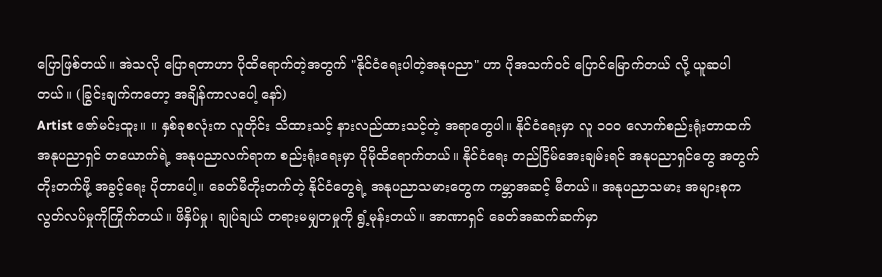ပြောဖြစ်တယ်။ အဲသလို ပြောရတာဟာ ပိုထိရောက်တဲ့အတွက် "နိုင်ငံရေးပါတဲ့အနုပညာ" ဟာ ပိုအသက်ဝင် ပြောင်မြောက်တယ် လို့ ယူဆပါတယ်။ (ခြွင်းချက်ကတော့ အချိန်ကာလပေါ့ နော်)
Artist ဇော်မင်းထူး။ ။ နှစ်ခုစလုံးက လူတိုင်း သိထားသင့် နားလည်ထားသင့်တဲ့ အရာတွေပါ။ နိုင်ငံရေးမှာ လူ ၁၀၀ လောက်စည်းရုံးတာထက် အနုပညာရှင် တယောက်ရဲ့ အနုပညာလက်ရာက စည်းရုံးရေးမှာ ပိုမိုထိရောက်တယ်။ နိုင်ငံရေး တည်ငြိမ်အေးချမ်းရင် အနုပညာရှင်တွေ အတွက် တိုးတက်ဖို့ အခွင့်ရေး ပိုတာပေါ့။ ခေတ်မီတိုးတက်တဲ့ နိုင်ငံတွေရဲ့ အနုပညာသမားတွေက ကမ္ဘာအဆင့် မီတယ်။ အနုပညာသမား အများစုက လွတ်လပ်မှုကိုကြိုက်တယ်။ ဖိနှိပ်မှု၊ ချုပ်ချယ် တရားမမျှတမှုကို ရွံ့မုန်းတယ်။ အာဏာရှင် ခေတ်အဆက်ဆက်မှာ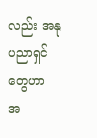လည်း အနုပညာရှင်တွေဟာ အ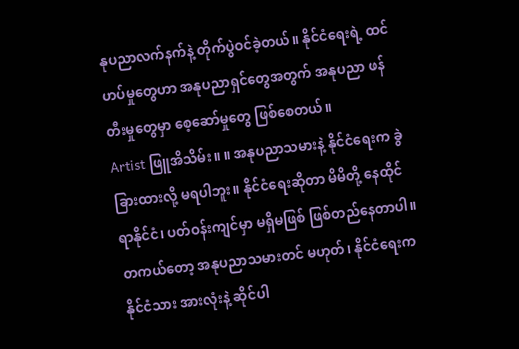နုပညာလက်နက်နဲ့ တိုက်ပွဲဝင်ခဲ့တယ်။ နိုင်ငံရေးရဲ့ ထင်ဟပ်မှုတွေဟာ အနုပညာရှင်တွေအတွက် အနုပညာ ဖန်တီးမှုတွေမှာ စေ့ဆော်မှုတွေ ဖြစ်စေတယ်။
Artist ဖြူအိသိမ်း။ ။ အနုပညာသမားနဲ့ နိုင်ငံရေးက ခွဲခြားထားလို့ မရပါဘူး။ နိုင်ငံရေးဆိုတာ မိမိတို့ နေထိုင်ရာနိုင်ငံ၊ ပတ်ဝန်းကျင်မှာ မရှိမဖြစ် ဖြစ်တည်နေတာပါ။ တကယ်တော့ အနုပညာသမားတင် မဟုတ်၊ နိုင်ငံရေးက နိုင်ငံသား အားလုံးနဲ့ ဆိုင်ပါ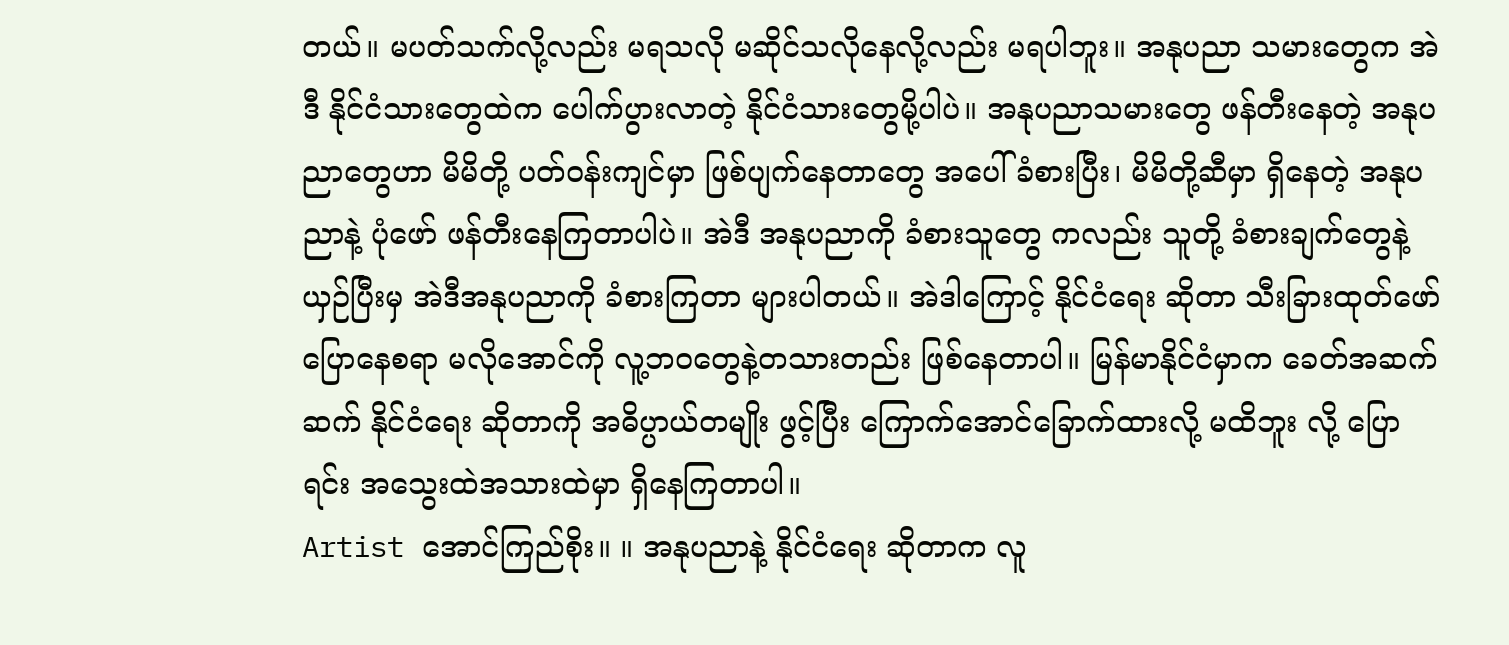တယ်။ မပတ်သက်လို့လည်း မရသလို မဆိုင်သလိုနေလို့လည်း မရပါဘူး။ အနုပညာ သမားတွေက အဲဒီ နိုင်ငံသားတွေထဲက ပေါက်ပွားလာတဲ့ နိုင်ငံသားတွေမို့ပါပဲ။ အနုပညာသမားတွေ ဖန်တီးနေတဲ့ အနုပညာတွေဟာ မိမိတို့ ပတ်ဝန်းကျင်မှာ ဖြစ်ပျက်နေတာတွေ အပေါ် ခံစားပြီး၊ မိမိတို့ဆီမှာ ရှိနေတဲ့ အနုပညာနဲ့ ပုံဖော် ဖန်တီးနေကြတာပါပဲ။ အဲဒီ အနုပညာကို ခံစားသူတွေ ကလည်း သူတို့ ခံစားချက်တွေနဲ့ယှဉ်ပြီးမှ အဲဒီအနုပညာကို ခံစားကြတာ များပါတယ်။ အဲဒါကြောင့် နိုင်ငံရေး ဆိုတာ သီးခြားထုတ်ဖော်ပြောနေစရာ မလိုအောင်ကို လူ့ဘဝတွေနဲ့တသားတည်း ဖြစ်နေတာပါ။ မြန်မာနိုင်ငံမှာက ခေတ်အဆက်ဆက် နိုင်ငံရေး ဆိုတာကို အဓိပ္ပာယ်တမျိုး ဖွင့်ပြီး ကြောက်အောင်ခြောက်ထားလို့ မထိဘူး လို့ ပြောရင်း အသွေးထဲအသားထဲမှာ ရှိနေကြတာပါ။
Artist အောင်ကြည်စိုး။ ။ အနုပညာနဲ့ နိုင်ငံရေး ဆိုတာက လူ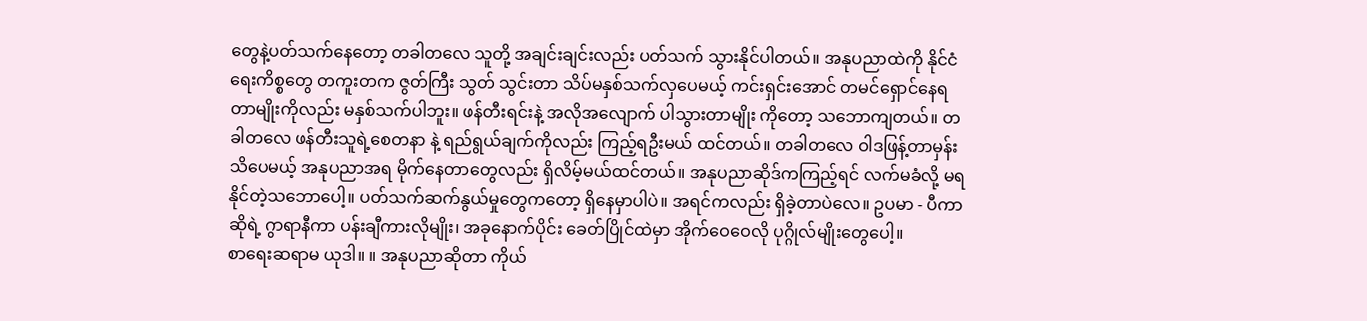တွေနဲ့ပတ်သက်နေတော့ တခါတလေ သူတို့ အချင်းချင်းလည်း ပတ်သက် သွားနိုင်ပါတယ်။ အနုပညာထဲကို နိုင်ငံရေးကိစ္စတွေ တကူးတက ဇွတ်ကြီး သွတ် သွင်းတာ သိပ်မနှစ်သက်လှပေမယ့် ကင်းရှင်းအောင် တမင်ရှောင်နေရတာမျိုးကိုလည်း မနှစ်သက်ပါဘူး။ ဖန်တီးရင်းနဲ့ အလိုအလျောက် ပါသွားတာမျိုး ကိုတော့ သဘောကျတယ်။ တခါတလေ ဖန်တီးသူရဲ့စေတနာ နဲ့ ရည်ရွယ်ချက်ကိုလည်း ကြည့်ရဦးမယ် ထင်တယ်။ တခါတလေ ဝါဒဖြန့်တာမှန်းသိပေမယ့် အနုပညာအရ မိုက်နေတာတွေလည်း ရှိလိမ့်မယ်ထင်တယ်။ အနုပညာဆိုဒ်ကကြည့်ရင် လက်မခံလို့ မရနိုင်တဲ့သဘောပေါ့။ ပတ်သက်ဆက်နွယ်မှုတွေကတော့ ရှိနေမှာပါပဲ။ အရင်ကလည်း ရှိခဲ့တာပဲလေ။ ဥပမာ - ပီကာဆိုရဲ့ ဂွာရာနီကာ ပန်းချီကားလိုမျိုး၊ အခုနောက်ပိုင်း ခေတ်ပြိုင်ထဲမှာ အိုက်ဝေဝေလို ပုဂ္ဂိုလ်မျိုးတွေပေါ့။
စာရေးဆရာမ ယုဒါ။ ။ အနုပညာဆိုတာ ကိုယ်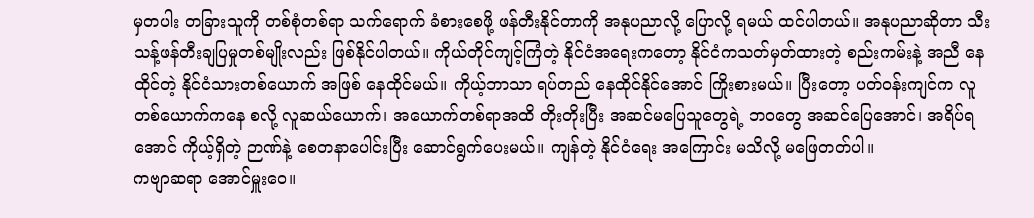မှတပါး တခြားသူကို တစ်စုံတစ်ရာ သက်ရောက် ခံစားစေဖို့ ဖန်တီးနိုင်တာကို အနုပညာလို့ ပြောလို့ ရမယ် ထင်ပါတယ်။ အနုပညာဆိုတာ သီးသန့်ဖန်တီးချပြမှုတစ်မျိုးလည်း ဖြစ်နိုင်ပါတယ်။ ကိုယ်တိုင်ကျင့်ကြံတဲ့ နိုင်ငံအရေးကတော့ နိုင်ငံကသတ်မှတ်ထားတဲ့ စည်းကမ်းနဲ့ အညီ နေထိုင်တဲ့ နိုင်ငံသားတစ်ယောက် အဖြစ် နေထိုင်မယ်။ ကိုယ့်ဘာသာ ရပ်တည် နေထိုင်နိုင်အောင် ကြိုးစားမယ်။ ပြီးတော့ ပတ်ဝန်းကျင်က လူတစ်ယောက်ကနေ စလို့ လူဆယ်ယောက်၊ အယောက်တစ်ရာအထိ တိုးတိုးပြီး အဆင်မပြေသူတွေရဲ့ ဘဝတွေ အဆင်ပြေအောင်၊ အရိပ်ရအောင် ကိုယ့်ရှိတဲ့ ဉာဏ်နဲ့ စေတနာပေါင်းပြီး ဆောင်ရွက်ပေးမယ်။ ကျန်တဲ့ နိုင်ငံရေး အကြောင်း မသိလို့ မဖြေတတ်ပါ။
ကဗျာဆရာ အောင်မှူးဝေ။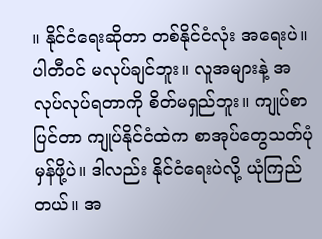။ နိုင်ငံရေးဆိုတာ တစ်နိုင်ငံလုံး အရေးပဲ။ ပါတီဝင် မလုပ်ချင်ဘူး။ လူအများနဲ့ အလုပ်လုပ်ရတာကို စိတ်မရှည်ဘူး။ ကျုပ်စာပြင်တာ ကျုပ်နိုင်ငံထဲက စာအုပ်တွေသတ်ပုံမှန်ဖို့ပဲ။ ဒါလည်း နိုင်ငံရေးပဲလို့ ယုံကြည်တယ်။ အ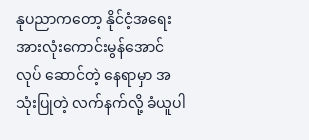နုပညာကတော့ နိုင်ငံ့အရေးအားလုံးကောင်းမွန်အောင် လုပ် ဆောင်တဲ့ နေရာမှာ အသုံးပြုတဲ့ လက်နက်လို့ ခံယူပါ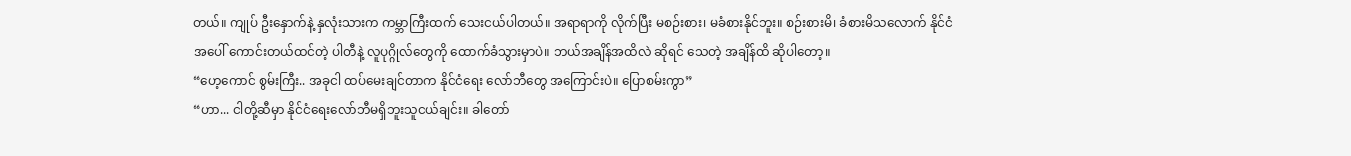တယ်။ ကျုပ် ဦးနှောက်နဲ့ နှလုံးသားက ကမ္ဘာကြီးထက် သေးငယ်ပါတယ်။ အရာရာကို လိုက်ပြီး မစဉ်းစား၊ မခံစားနိုင်ဘူး။ စဉ်းစားမိ၊ ခံစားမိသလောက် နိုင်ငံအပေါ် ကောင်းတယ်ထင်တဲ့ ပါတီနဲ့ လူပုဂ္ဂိုလ်တွေကို ထောက်ခံသွားမှာပဲ။ ဘယ်အချိန်အထိလဲ ဆိုရင် သေတဲ့ အချိန်ထိ ဆိုပါတော့။
“ဟေ့ကောင် စွမ်းကြီး.. အခုငါ ထပ်မေးချင်တာက နိုင်ငံရေး လော်ဘီတွေ အကြောင်းပဲ။ ပြောစမ်းကွာ”
“ဟာ... ငါတို့ဆီမှာ နိုင်ငံရေးလော်ဘီမရှိဘူးသူငယ်ချင်း။ ခါတော်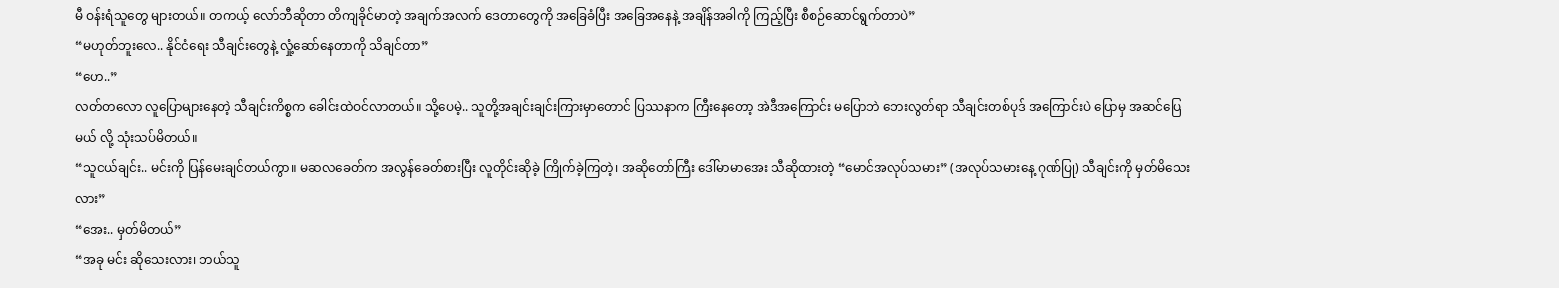မီ ဝန်းရံသူတွေ များတယ်။ တကယ့် လော်ဘီဆိုတာ တိကျခိုင်မာတဲ့ အချက်အလက် ဒေတာတွေကို အခြေခံပြီး အခြေအနေနဲ့ အချိန်အခါကို ကြည့်ပြီး စီစဉ်ဆောင်ရွက်တာပဲ”
“မဟုတ်ဘူးလေ.. နိုင်ငံရေး သီချင်းတွေနဲ့ လှုံ့ဆော်နေတာကို သိချင်တာ”
“ဟေ..”
လတ်တလော လူပြောများနေတဲ့ သီချင်းကိစ္စက ခေါင်းထဲဝင်လာတယ်။ သို့ပေမဲ့.. သူတို့အချင်းချင်းကြားမှာတောင် ပြဿနာက ကြီးနေတော့ အဲဒီအကြောင်း မပြောဘဲ ဘေးလွတ်ရာ သီချင်းတစ်ပုဒ် အကြောင်းပဲ ပြောမှ အဆင်ပြေမယ် လို့ သုံးသပ်မိတယ်။
“သူငယ်ချင်း.. မင်းကို ပြန်မေးချင်တယ်ကွာ။ မဆလခေတ်က အလွန်ခေတ်စားပြီး လူတိုင်းဆိုခဲ့ ကြိုက်ခဲ့ကြတဲ့၊ အဆိုတော်ကြီး ဒေါ်မာမာအေး သီဆိုထားတဲ့ “မောင်အလုပ်သမား” (အလုပ်သမားနေ့ ဂုဏ်ပြု) သီချင်းကို မှတ်မိသေးလား”
“အေး.. မှတ်မိတယ်”
“အခု မင်း ဆိုသေးလား၊ ဘယ်သူ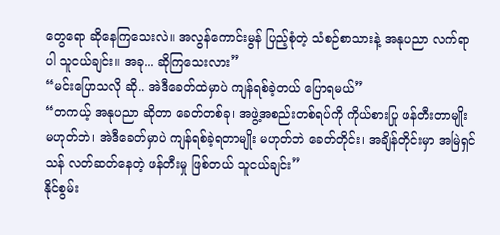တွေရော ဆိုနေကြသေးလဲ။ အလွန်ကောင်းမွန် ပြည့်စုံတဲ့ သံစဉ်စာသားနဲ့ အနုပညာ လက်ရာပါ သူငယ်ချင်း။ အခု... ဆိုကြသေးလား”
“မင်းပြောသလို ဆို.. အဲဒီခေတ်ထဲမှာပဲ ကျန်ရစ်ခဲ့တယ် ပြောရမယ်”
“တကယ့် အနုပညာ ဆိုတာ ခေတ်တစ်ခု၊ အဖွဲ့အစည်းတစ်ရပ်ကို ကိုယ်စားပြု ဖန်တီးတာမျိုး မဟုတ်ဘဲ၊ အဲဒီခေတ်မှာပဲ ကျန်ရစ်ခဲ့ရတာမျိုး မဟုတ်ဘဲ ခေတ်တိုင်း၊ အချိန်တိုင်းမှာ အမြဲရှင်သန် လတ်ဆတ်နေတဲ့ ဖန်တီးမှု ဖြစ်တယ် သူငယ်ချင်း”
နိုင်စွမ်း